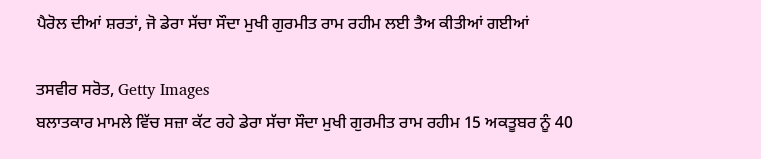ਪੈਰੋਲ ਦੀਆਂ ਸ਼ਰਤਾਂ, ਜੋ ਡੇਰਾ ਸੱਚਾ ਸੌਦਾ ਮੁਖੀ ਗੁਰਮੀਤ ਰਾਮ ਰਹੀਮ ਲਈ ਤੈਅ ਕੀਤੀਆਂ ਗਈਆਂ

ਤਸਵੀਰ ਸਰੋਤ, Getty Images
ਬਲਾਤਕਾਰ ਮਾਮਲੇ ਵਿੱਚ ਸਜ਼ਾ ਕੱਟ ਰਹੇ ਡੇਰਾ ਸੱਚਾ ਸੌਦਾ ਮੁਖੀ ਗੁਰਮੀਤ ਰਾਮ ਰਹੀਮ 15 ਅਕਤੂਬਰ ਨੂੰ 40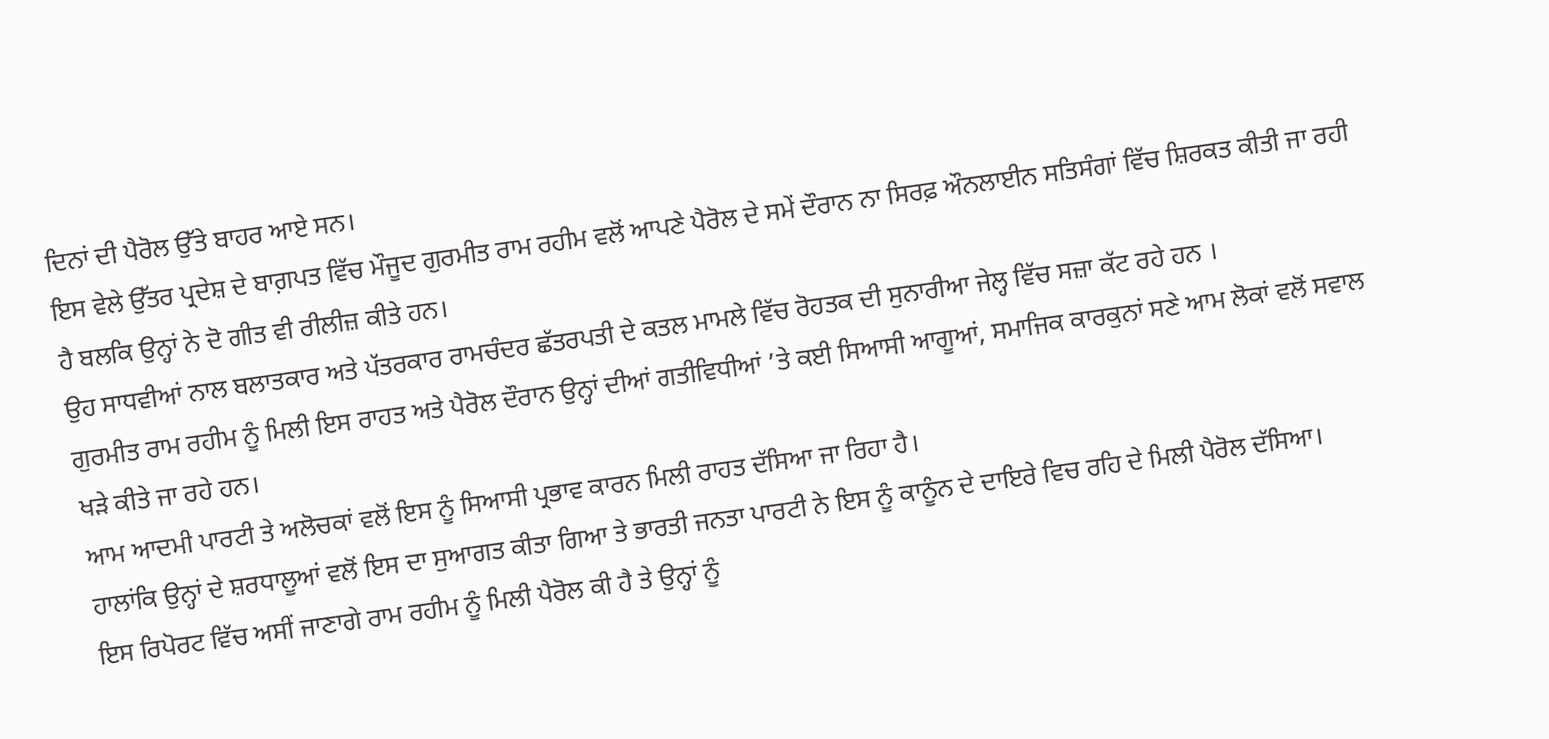ਦਿਨਾਂ ਦੀ ਪੈਰੋਲ ਉੱਤੇ ਬਾਹਰ ਆਏ ਸਨ।
ਇਸ ਵੇਲੇ ਉੱਤਰ ਪ੍ਰਦੇਸ਼ ਦੇ ਬਾਗ਼ਪਤ ਵਿੱਚ ਮੌਜੂਦ ਗੁਰਮੀਤ ਰਾਮ ਰਹੀਮ ਵਲੋਂ ਆਪਣੇ ਪੈਰੋਲ ਦੇ ਸਮੇਂ ਦੌਰਾਨ ਨਾ ਸਿਰਫ਼ ਔਨਲਾਈਨ ਸਤਿਸੰਗਾਂ ਵਿੱਚ ਸ਼ਿਰਕਤ ਕੀਤੀ ਜਾ ਰਹੀ ਹੈ ਬਲਕਿ ਉਨ੍ਹਾਂ ਨੇ ਦੋ ਗੀਤ ਵੀ ਰੀਲੀਜ਼ ਕੀਤੇ ਹਨ।
ਉਹ ਸਾਧਵੀਆਂ ਨਾਲ ਬਲਾਤਕਾਰ ਅਤੇ ਪੱਤਰਕਾਰ ਰਾਮਚੰਦਰ ਛੱਤਰਪਤੀ ਦੇ ਕਤਲ ਮਾਮਲੇ ਵਿੱਚ ਰੋਹਤਕ ਦੀ ਸੁਨਾਰੀਆ ਜੇਲ੍ਹ ਵਿੱਚ ਸਜ਼ਾ ਕੱਟ ਰਹੇ ਹਨ ।
ਗੁਰਮੀਤ ਰਾਮ ਰਹੀਮ ਨੂੰ ਮਿਲੀ ਇਸ ਰਾਹਤ ਅਤੇ ਪੈਰੋਲ ਦੌਰਾਨ ਉਨ੍ਹਾਂ ਦੀਆਂ ਗਤੀਵਿਧੀਆਂ ’ਤੇ ਕਈ ਸਿਆਸੀ ਆਗੂਆਂ, ਸਮਾਜਿਕ ਕਾਰਕੁਨਾਂ ਸਣੇ ਆਮ ਲੋਕਾਂ ਵਲੋਂ ਸਵਾਲ ਖੜੇ ਕੀਤੇ ਜਾ ਰਹੇ ਹਨ।
ਆਮ ਆਦਮੀ ਪਾਰਟੀ ਤੇ ਅਲੋਚਕਾਂ ਵਲੋਂ ਇਸ ਨੂੰ ਸਿਆਸੀ ਪ੍ਰਭਾਵ ਕਾਰਨ ਮਿਲੀ ਰਾਹਤ ਦੱਸਿਆ ਜਾ ਰਿਹਾ ਹੈ।
ਹਾਲਾਂਕਿ ਉਨ੍ਹਾਂ ਦੇ ਸ਼ਰਧਾਲੂਆਂ ਵਲੋਂ ਇਸ ਦਾ ਸੁਆਗਤ ਕੀਤਾ ਗਿਆ ਤੇ ਭਾਰਤੀ ਜਨਤਾ ਪਾਰਟੀ ਨੇ ਇਸ ਨੂੰ ਕਾਨੂੰਨ ਦੇ ਦਾਇਰੇ ਵਿਚ ਰਹਿ ਦੇ ਮਿਲੀ ਪੈਰੋਲ ਦੱਸਿਆ।
ਇਸ ਰਿਪੋਰਟ ਵਿੱਚ ਅਸੀਂ ਜਾਣਾਗੇ ਰਾਮ ਰਹੀਮ ਨੂੰ ਮਿਲੀ ਪੈਰੋਲ ਕੀ ਹੈ ਤੇ ਉਨ੍ਹਾਂ ਨੂੰ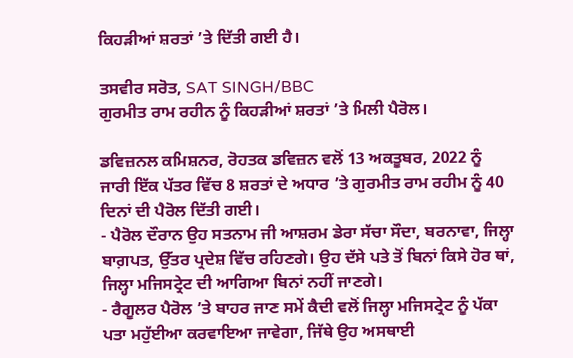ਕਿਹੜੀਆਂ ਸ਼ਰਤਾਂ ’ਤੇ ਦਿੱਤੀ ਗਈ ਹੈ।

ਤਸਵੀਰ ਸਰੋਤ, SAT SINGH/BBC
ਗੁਰਮੀਤ ਰਾਮ ਰਹੀਨ ਨੂੰ ਕਿਹੜੀਆਂ ਸ਼ਰਤਾਂ ’ਤੇ ਮਿਲੀ ਪੈਰੋਲ।

ਡਵਿਜ਼ਨਲ ਕਮਿਸ਼ਨਰ, ਰੋਹਤਕ ਡਵਿਜ਼ਨ ਵਲੋਂ 13 ਅਕਤੂਬਰ, 2022 ਨੂੰ ਜਾਰੀ ਇੱਕ ਪੱਤਰ ਵਿੱਚ 8 ਸ਼ਰਤਾਂ ਦੇ ਅਧਾਰ ’ਤੇ ਗੁਰਮੀਤ ਰਾਮ ਰਹੀਮ ਨੂੰ 40 ਦਿਨਾਂ ਦੀ ਪੈਰੋਲ ਦਿੱਤੀ ਗਈ।
- ਪੈਰੋਲ ਦੌਰਾਨ ਉਹ ਸਤਨਾਮ ਜੀ ਆਸ਼ਰਮ ਡੇਰਾ ਸੱਚਾ ਸੌਦਾ, ਬਰਨਾਵਾ, ਜਿਲ੍ਹਾ ਬਾਗ਼ਪਤ, ਉੱਤਰ ਪ੍ਰਦੇਸ਼ ਵਿੱਚ ਰਹਿਣਗੇ। ਉਹ ਦੱਸੇ ਪਤੇ ਤੋਂ ਬਿਨਾਂ ਕਿਸੇ ਹੋਰ ਥਾਂ, ਜਿਲ੍ਹਾ ਮਜਿਸਟ੍ਰੇਟ ਦੀ ਆਗਿਆ ਬਿਨਾਂ ਨਹੀਂ ਜਾਣਗੇ।
- ਰੈਗੂਲਰ ਪੈਰੋਲ ’ਤੇ ਬਾਹਰ ਜਾਣ ਸਮੇਂ ਕੈਦੀ ਵਲੋਂ ਜਿਲ੍ਹਾ ਮਜਿਸਟ੍ਰੇਟ ਨੂੰ ਪੱਕਾ ਪਤਾ ਮਹੁੱਈਆ ਕਰਵਾਇਆ ਜਾਵੇਗਾ, ਜਿੱਥੇ ਉਹ ਅਸਥਾਈ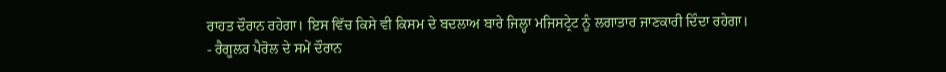ਰਾਹਤ ਦੌਰਾਨ ਰਹੇਗਾ। ਇਸ ਵਿੱਚ ਕਿਸੇ ਵੀ ਕਿਸਮ ਦੇ ਬਦਲਾਅ ਬਾਰੇ ਜਿਲ੍ਹਾ ਮਜਿਸਟ੍ਰੇਟ ਨੂੰ ਲਗਾਤਾਰ ਜਾਣਕਾਰੀ ਦਿੰਦਾ ਰਹੇਗਾ।
- ਰੈਗੂਲਰ ਪੈਰੋਲ ਦੇ ਸਮੇਂ ਦੌਰਾਨ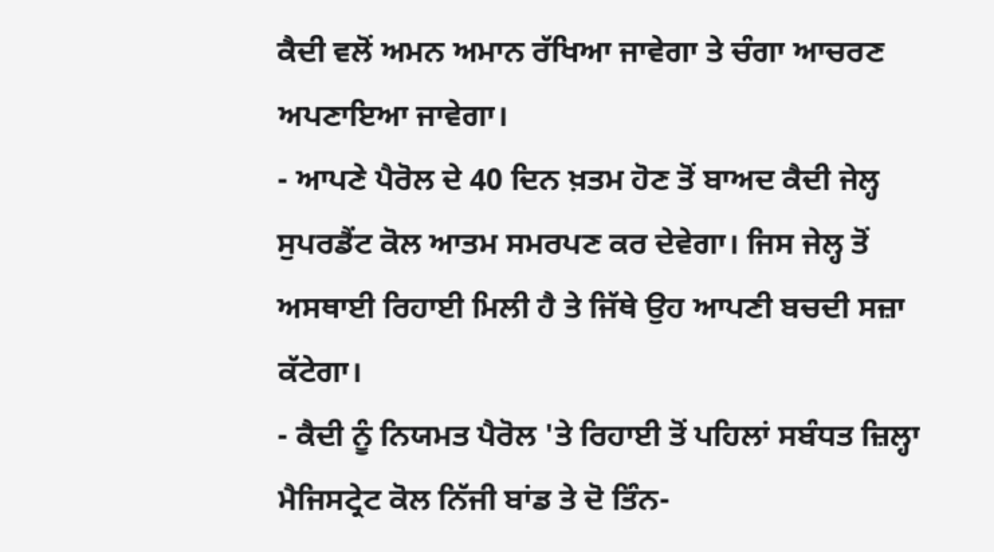ਕੈਦੀ ਵਲੋਂ ਅਮਨ ਅਮਾਨ ਰੱਖਿਆ ਜਾਵੇਗਾ ਤੇ ਚੰਗਾ ਆਚਰਣ ਅਪਣਾਇਆ ਜਾਵੇਗਾ।
- ਆਪਣੇ ਪੈਰੋਲ ਦੇ 40 ਦਿਨ ਖ਼ਤਮ ਹੋਣ ਤੋਂ ਬਾਅਦ ਕੈਦੀ ਜੇਲ੍ਹ ਸੁਪਰਡੈਂਟ ਕੋਲ ਆਤਮ ਸਮਰਪਣ ਕਰ ਦੇਵੇਗਾ। ਜਿਸ ਜੇਲ੍ਹ ਤੋਂ ਅਸਥਾਈ ਰਿਹਾਈ ਮਿਲੀ ਹੈ ਤੇ ਜਿੱਥੇ ਉਹ ਆਪਣੀ ਬਚਦੀ ਸਜ਼ਾ ਕੱਟੇਗਾ।
- ਕੈਦੀ ਨੂੰ ਨਿਯਮਤ ਪੈਰੋਲ 'ਤੇ ਰਿਹਾਈ ਤੋਂ ਪਹਿਲਾਂ ਸਬੰਧਤ ਜ਼ਿਲ੍ਹਾ ਮੈਜਿਸਟ੍ਰੇਟ ਕੋਲ ਨਿੱਜੀ ਬਾਂਡ ਤੇ ਦੋ ਤਿੰਨ-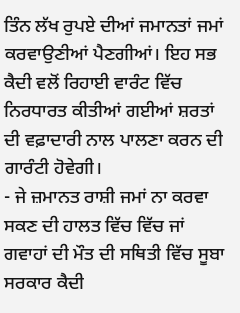ਤਿੰਨ ਲੱਖ ਰੁਪਏ ਦੀਆਂ ਜਮਾਨਤਾਂ ਜਮਾਂ ਕਰਵਾਉਣੀਆਂ ਪੈਣਗੀਆਂ। ਇਹ ਸਭ ਕੈਦੀ ਵਲੋਂ ਰਿਹਾਈ ਵਾਰੰਟ ਵਿੱਚ ਨਿਰਧਾਰਤ ਕੀਤੀਆਂ ਗਈਆਂ ਸ਼ਰਤਾਂ ਦੀ ਵਫ਼ਾਦਾਰੀ ਨਾਲ ਪਾਲਣਾ ਕਰਨ ਦੀ ਗਾਰੰਟੀ ਹੋਵੇਗੀ।
- ਜੇ ਜ਼ਮਾਨਤ ਰਾਸ਼ੀ ਜਮਾਂ ਨਾ ਕਰਵਾ ਸਕਣ ਦੀ ਹਾਲਤ ਵਿੱਚ ਵਿੱਚ ਜਾਂ ਗਵਾਹਾਂ ਦੀ ਮੌਤ ਦੀ ਸਥਿਤੀ ਵਿੱਚ ਸੂਬਾ ਸਰਕਾਰ ਕੈਦੀ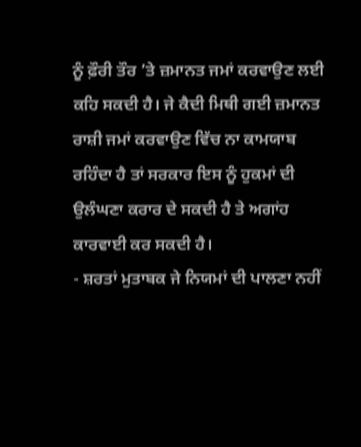ਨੂੰ ਫ਼ੌਰੀ ਤੌਰ ’ਤੇ ਜ਼ਮਾਨਤ ਜਮਾਂ ਕਰਵਾਉਣ ਲਈ ਕਹਿ ਸਕਦੀ ਹੈ। ਜੇ ਕੈਦੀ ਮਿਥੀ ਗਈ ਜ਼ਮਾਨਤ ਰਾਸ਼ੀ ਜਮਾਂ ਕਰਵਾਉਣ ਵਿੱਚ ਨਾ ਕਾਮਯਾਬ ਰਹਿੰਦਾ ਹੈ ਤਾਂ ਸਰਕਾਰ ਇਸ ਨੂੰ ਹੁਕਮਾਂ ਦੀ ਉਲੰਘਣਾ ਕਰਾਰ ਦੇ ਸਕਦੀ ਹੈ ਤੇ ਅਗਾਂਹ ਕਾਰਵਾਈ ਕਰ ਸਕਦੀ ਹੈ।
- ਸ਼ਰਤਾਂ ਮੁਤਾਬਕ ਜੇ ਨਿਯਮਾਂ ਦੀ ਪਾਲਣਾ ਨਹੀਂ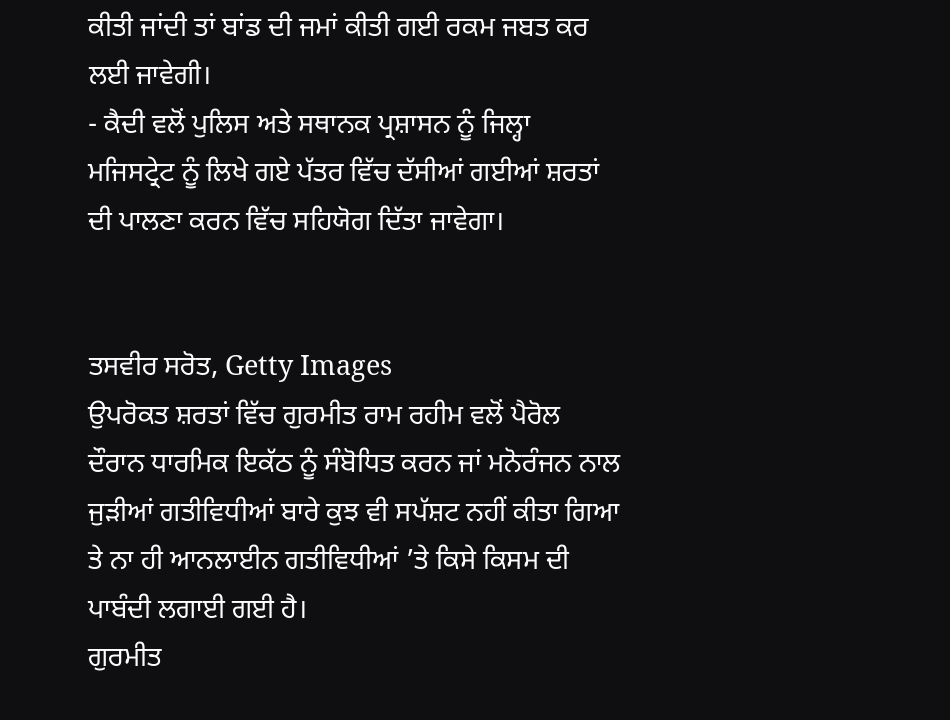ਕੀਤੀ ਜਾਂਦੀ ਤਾਂ ਬਾਂਡ ਦੀ ਜਮਾਂ ਕੀਤੀ ਗਈ ਰਕਮ ਜਬਤ ਕਰ ਲਈ ਜਾਵੇਗੀ।
- ਕੈਦੀ ਵਲੋਂ ਪੁਲਿਸ ਅਤੇ ਸਥਾਨਕ ਪ੍ਰਸ਼ਾਸਨ ਨੂੰ ਜਿਲ੍ਹਾ ਮਜਿਸਟ੍ਰੇਟ ਨੂੰ ਲਿਖੇ ਗਏ ਪੱਤਰ ਵਿੱਚ ਦੱਸੀਆਂ ਗਈਆਂ ਸ਼ਰਤਾਂ ਦੀ ਪਾਲਣਾ ਕਰਨ ਵਿੱਚ ਸਹਿਯੋਗ ਦਿੱਤਾ ਜਾਵੇਗਾ।


ਤਸਵੀਰ ਸਰੋਤ, Getty Images
ਉਪਰੋਕਤ ਸ਼ਰਤਾਂ ਵਿੱਚ ਗੁਰਮੀਤ ਰਾਮ ਰਹੀਮ ਵਲੋਂ ਪੈਰੋਲ ਦੌਰਾਨ ਧਾਰਮਿਕ ਇਕੱਠ ਨੂੰ ਸੰਬੋਧਿਤ ਕਰਨ ਜਾਂ ਮਨੋਰੰਜਨ ਨਾਲ ਜੁੜੀਆਂ ਗਤੀਵਿਧੀਆਂ ਬਾਰੇ ਕੁਝ ਵੀ ਸਪੱਸ਼ਟ ਨਹੀਂ ਕੀਤਾ ਗਿਆ ਤੇ ਨਾ ਹੀ ਆਨਲਾਈਨ ਗਤੀਵਿਧੀਆਂ ’ਤੇ ਕਿਸੇ ਕਿਸਮ ਦੀ ਪਾਬੰਦੀ ਲਗਾਈ ਗਈ ਹੈ।
ਗੁਰਮੀਤ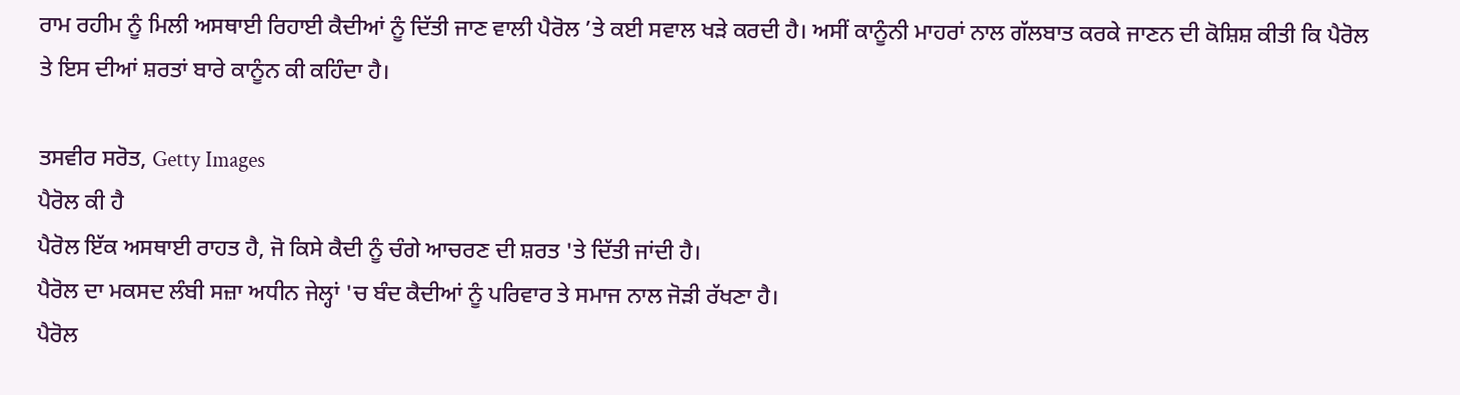ਰਾਮ ਰਹੀਮ ਨੂੰ ਮਿਲੀ ਅਸਥਾਈ ਰਿਹਾਈ ਕੈਦੀਆਂ ਨੂੰ ਦਿੱਤੀ ਜਾਣ ਵਾਲੀ ਪੈਰੋਲ ’ਤੇ ਕਈ ਸਵਾਲ ਖੜੇ ਕਰਦੀ ਹੈ। ਅਸੀਂ ਕਾਨੂੰਨੀ ਮਾਹਰਾਂ ਨਾਲ ਗੱਲਬਾਤ ਕਰਕੇ ਜਾਣਨ ਦੀ ਕੋਸ਼ਿਸ਼ ਕੀਤੀ ਕਿ ਪੈਰੋਲ ਤੇ ਇਸ ਦੀਆਂ ਸ਼ਰਤਾਂ ਬਾਰੇ ਕਾਨੂੰਨ ਕੀ ਕਹਿੰਦਾ ਹੈ।

ਤਸਵੀਰ ਸਰੋਤ, Getty Images
ਪੈਰੋਲ ਕੀ ਹੈ
ਪੈਰੋਲ ਇੱਕ ਅਸਥਾਈ ਰਾਹਤ ਹੈ, ਜੋ ਕਿਸੇ ਕੈਦੀ ਨੂੰ ਚੰਗੇ ਆਚਰਣ ਦੀ ਸ਼ਰਤ 'ਤੇ ਦਿੱਤੀ ਜਾਂਦੀ ਹੈ।
ਪੈਰੋਲ ਦਾ ਮਕਸਦ ਲੰਬੀ ਸਜ਼ਾ ਅਧੀਨ ਜੇਲ੍ਹਾਂ 'ਚ ਬੰਦ ਕੈਦੀਆਂ ਨੂੰ ਪਰਿਵਾਰ ਤੇ ਸਮਾਜ ਨਾਲ ਜੋੜੀ ਰੱਖਣਾ ਹੈ।
ਪੈਰੋਲ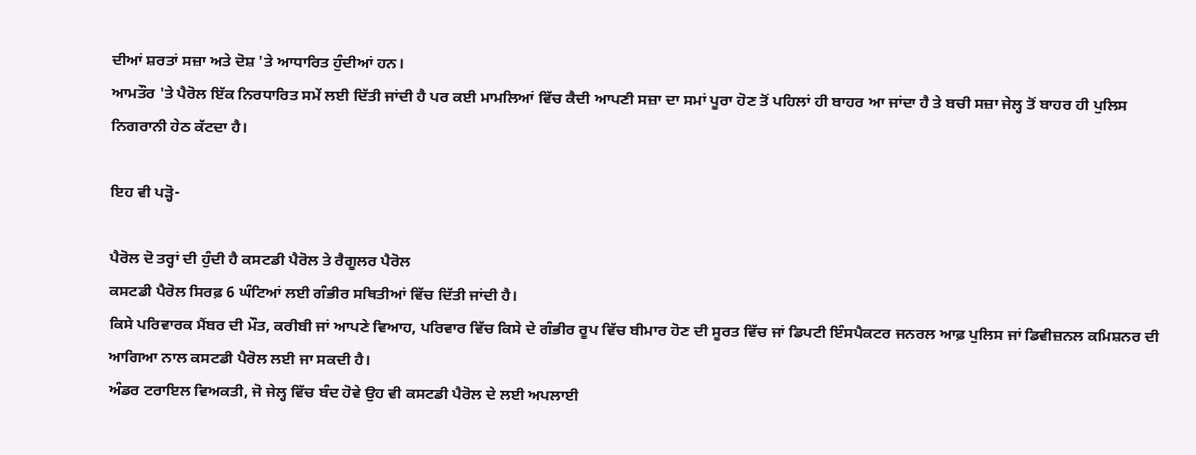ਦੀਆਂ ਸ਼ਰਤਾਂ ਸਜ਼ਾ ਅਤੇ ਦੋਸ਼ 'ਤੇ ਆਧਾਰਿਤ ਹੁੰਦੀਆਂ ਹਨ।
ਆਮਤੌਰ 'ਤੇ ਪੈਰੋਲ ਇੱਕ ਨਿਰਧਾਰਿਤ ਸਮੇਂ ਲਈ ਦਿੱਤੀ ਜਾਂਦੀ ਹੈ ਪਰ ਕਈ ਮਾਮਲਿਆਂ ਵਿੱਚ ਕੈਦੀ ਆਪਣੀ ਸਜ਼ਾ ਦਾ ਸਮਾਂ ਪੂਰਾ ਹੋਣ ਤੋਂ ਪਹਿਲਾਂ ਹੀ ਬਾਹਰ ਆ ਜਾਂਦਾ ਹੈ ਤੇ ਬਚੀ ਸਜ਼ਾ ਜੇਲ੍ਹ ਤੋਂ ਬਾਹਰ ਹੀ ਪੁਲਿਸ ਨਿਗਰਾਨੀ ਹੇਠ ਕੱਟਦਾ ਹੈ।

ਇਹ ਵੀ ਪੜ੍ਹੋ-

ਪੈਰੋਲ ਦੋ ਤਰ੍ਹਾਂ ਦੀ ਹੁੰਦੀ ਹੈ ਕਸਟਡੀ ਪੈਰੋਲ ਤੇ ਰੈਗੂਲਰ ਪੈਰੋਲ
ਕਸਟਡੀ ਪੈਰੋਲ ਸਿਰਫ਼ 6 ਘੰਟਿਆਂ ਲਈ ਗੰਭੀਰ ਸਥਿਤੀਆਂ ਵਿੱਚ ਦਿੱਤੀ ਜਾਂਦੀ ਹੈ।
ਕਿਸੇ ਪਰਿਵਾਰਕ ਮੈਂਬਰ ਦੀ ਮੌਤ, ਕਰੀਬੀ ਜਾਂ ਆਪਣੇ ਵਿਆਹ, ਪਰਿਵਾਰ ਵਿੱਚ ਕਿਸੇ ਦੇ ਗੰਭੀਰ ਰੂਪ ਵਿੱਚ ਬੀਮਾਰ ਹੋਣ ਦੀ ਸੂਰਤ ਵਿੱਚ ਜਾਂ ਡਿਪਟੀ ਇੰਸਪੈਕਟਰ ਜਨਰਲ ਆਫ਼ ਪੁਲਿਸ ਜਾਂ ਡਿਵੀਜ਼ਨਲ ਕਮਿਸ਼ਨਰ ਦੀ ਆਗਿਆ ਨਾਲ ਕਸਟਡੀ ਪੈਰੋਲ ਲਈ ਜਾ ਸਕਦੀ ਹੈ।
ਅੰਡਰ ਟਰਾਇਲ ਵਿਅਕਤੀ, ਜੋ ਜੇਲ੍ਹ ਵਿੱਚ ਬੰਦ ਹੋਵੇ ਉਹ ਵੀ ਕਸਟਡੀ ਪੈਰੋਲ ਦੇ ਲਈ ਅਪਲਾਈ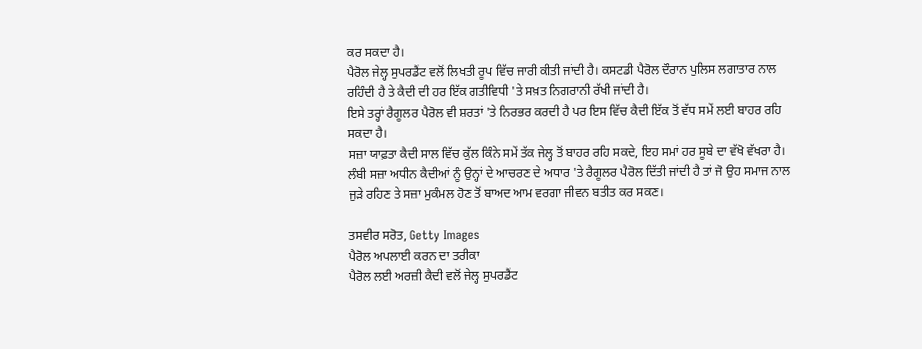ਕਰ ਸਕਦਾ ਹੈ।
ਪੈਰੋਲ ਜੇਲ੍ਹ ਸੁਪਰਡੈਂਟ ਵਲੋਂ ਲਿਖਤੀ ਰੂਪ ਵਿੱਚ ਜਾਰੀ ਕੀਤੀ ਜਾਂਦੀ ਹੈ। ਕਸਟਡੀ ਪੈਰੋਲ ਦੌਰਾਨ ਪੁਲਿਸ ਲਗਾਤਾਰ ਨਾਲ ਰਹਿੰਦੀ ਹੈ ਤੇ ਕੈਦੀ ਦੀ ਹਰ ਇੱਕ ਗਤੀਵਿਧੀ 'ਤੇ ਸਖ਼ਤ ਨਿਗਰਾਨੀ ਰੱਖੀ ਜਾਂਦੀ ਹੈ।
ਇਸੇ ਤਰ੍ਹਾਂ ਰੈਗੂਲਰ ਪੈਰੋਲ ਵੀ ਸ਼ਰਤਾਂ 'ਤੇ ਨਿਰਭਰ ਕਰਦੀ ਹੈ ਪਰ ਇਸ ਵਿੱਚ ਕੈਦੀ ਇੱਕ ਤੋਂ ਵੱਧ ਸਮੇਂ ਲਈ ਬਾਹਰ ਰਹਿ ਸਕਦਾ ਹੈ।
ਸਜ਼ਾ ਯਾਫ਼ਤਾ ਕੈਦੀ ਸਾਲ ਵਿੱਚ ਕੁੱਲ ਕਿੰਨੇ ਸਮੇਂ ਤੱਕ ਜੇਲ੍ਹ ਤੋਂ ਬਾਹਰ ਰਹਿ ਸਕਦੇ, ਇਹ ਸਮਾਂ ਹਰ ਸੂਬੇ ਦਾ ਵੱਖੋ ਵੱਖਰਾ ਹੈ।
ਲੰਬੀ ਸਜ਼ਾ ਅਧੀਨ ਕੈਦੀਆਂ ਨੂੰ ਉਨ੍ਹਾਂ ਦੇ ਆਚਰਣ ਦੇ ਅਧਾਰ 'ਤੇ ਰੈਗੂਲਰ ਪੈਰੋਲ ਦਿੱਤੀ ਜਾਂਦੀ ਹੈ ਤਾਂ ਜੋ ਉਹ ਸਮਾਜ ਨਾਲ ਜੁੜੇ ਰਹਿਣ ਤੇ ਸਜ਼ਾ ਮੁਕੰਮਲ ਹੋਣ ਤੋਂ ਬਾਅਦ ਆਮ ਵਰਗਾ ਜੀਵਨ ਬਤੀਤ ਕਰ ਸਕਣ।

ਤਸਵੀਰ ਸਰੋਤ, Getty Images
ਪੈਰੋਲ ਅਪਲਾਈ ਕਰਨ ਦਾ ਤਰੀਕਾ
ਪੈਰੋਲ ਲਈ ਅਰਜ਼ੀ ਕੈਦੀ ਵਲੋਂ ਜੇਲ੍ਹ ਸੁਪਰਡੈਂਟ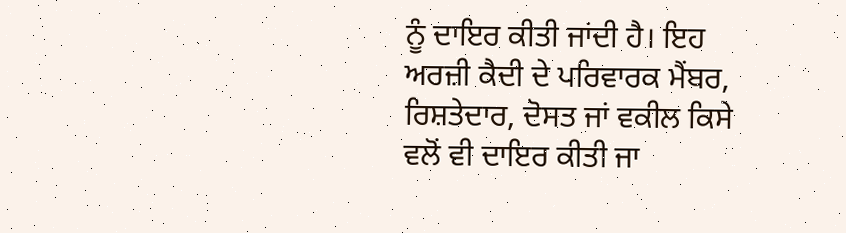ਨੂੰ ਦਾਇਰ ਕੀਤੀ ਜਾਂਦੀ ਹੈ। ਇਹ ਅਰਜ਼ੀ ਕੈਦੀ ਦੇ ਪਰਿਵਾਰਕ ਮੈਂਬਰ, ਰਿਸ਼ਤੇਦਾਰ, ਦੋਸਤ ਜਾਂ ਵਕੀਲ ਕਿਸੇ ਵਲੋਂ ਵੀ ਦਾਇਰ ਕੀਤੀ ਜਾ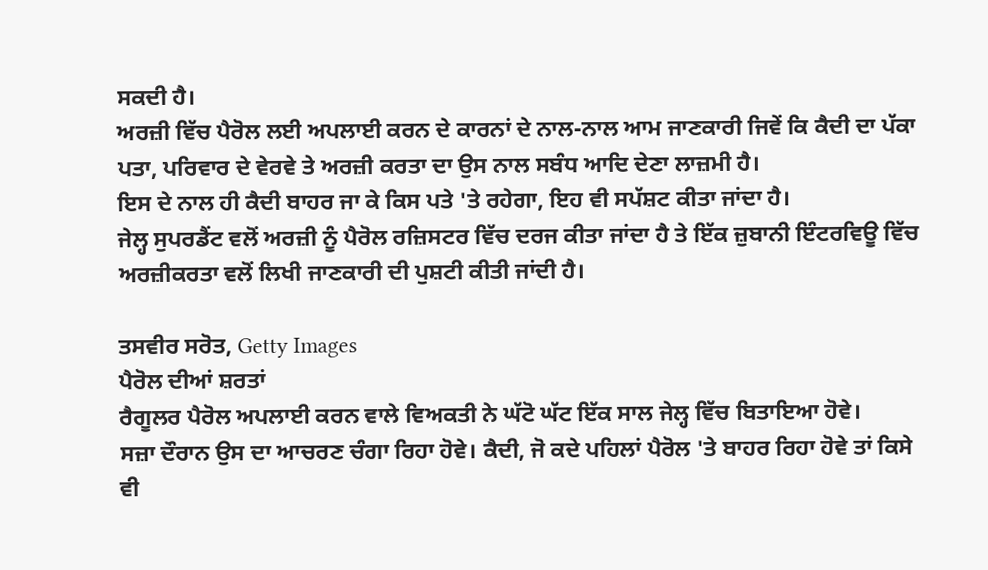ਸਕਦੀ ਹੈ।
ਅਰਜ਼ੀ ਵਿੱਚ ਪੈਰੋਲ ਲਈ ਅਪਲਾਈ ਕਰਨ ਦੇ ਕਾਰਨਾਂ ਦੇ ਨਾਲ-ਨਾਲ ਆਮ ਜਾਣਕਾਰੀ ਜਿਵੇਂ ਕਿ ਕੈਦੀ ਦਾ ਪੱਕਾ ਪਤਾ, ਪਰਿਵਾਰ ਦੇ ਵੇਰਵੇ ਤੇ ਅਰਜ਼ੀ ਕਰਤਾ ਦਾ ਉਸ ਨਾਲ ਸਬੰਧ ਆਦਿ ਦੇਣਾ ਲਾਜ਼ਮੀ ਹੈ।
ਇਸ ਦੇ ਨਾਲ ਹੀ ਕੈਦੀ ਬਾਹਰ ਜਾ ਕੇ ਕਿਸ ਪਤੇ 'ਤੇ ਰਹੇਗਾ, ਇਹ ਵੀ ਸਪੱਸ਼ਟ ਕੀਤਾ ਜਾਂਦਾ ਹੈ।
ਜੇਲ੍ਹ ਸੁਪਰਡੈਂਟ ਵਲੋਂ ਅਰਜ਼ੀ ਨੂੰ ਪੈਰੋਲ ਰਜ਼ਿਸਟਰ ਵਿੱਚ ਦਰਜ ਕੀਤਾ ਜਾਂਦਾ ਹੈ ਤੇ ਇੱਕ ਜ਼ੁਬਾਨੀ ਇੰਟਰਵਿਊ ਵਿੱਚ ਅਰਜ਼ੀਕਰਤਾ ਵਲੋਂ ਲਿਖੀ ਜਾਣਕਾਰੀ ਦੀ ਪੁਸ਼ਟੀ ਕੀਤੀ ਜਾਂਦੀ ਹੈ।

ਤਸਵੀਰ ਸਰੋਤ, Getty Images
ਪੈਰੋਲ ਦੀਆਂ ਸ਼ਰਤਾਂ
ਰੈਗੂਲਰ ਪੈਰੋਲ ਅਪਲਾਈ ਕਰਨ ਵਾਲੇ ਵਿਅਕਤੀ ਨੇ ਘੱਟੋ ਘੱਟ ਇੱਕ ਸਾਲ ਜੇਲ੍ਹ ਵਿੱਚ ਬਿਤਾਇਆ ਹੋਵੇ।
ਸਜ਼ਾ ਦੌਰਾਨ ਉਸ ਦਾ ਆਚਰਣ ਚੰਗਾ ਰਿਹਾ ਹੋਵੇ। ਕੈਦੀ, ਜੋ ਕਦੇ ਪਹਿਲਾਂ ਪੈਰੋਲ 'ਤੇ ਬਾਹਰ ਰਿਹਾ ਹੋਵੇ ਤਾਂ ਕਿਸੇ ਵੀ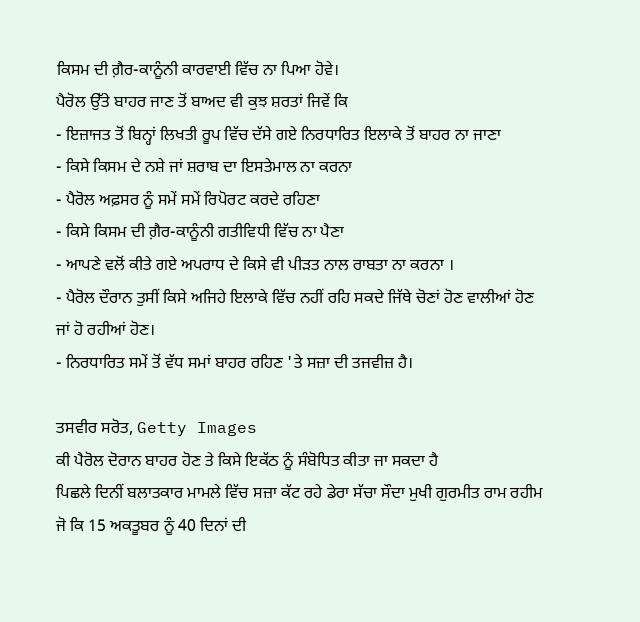ਕਿਸਮ ਦੀ ਗ਼ੈਰ-ਕਾਨੂੰਨੀ ਕਾਰਵਾਈ ਵਿੱਚ ਨਾ ਪਿਆ ਹੋਵੇ।
ਪੈਰੋਲ ਉੱਤੇ ਬਾਹਰ ਜਾਣ ਤੋਂ ਬਾਅਦ ਵੀ ਕੁਝ ਸ਼ਰਤਾਂ ਜਿਵੇਂ ਕਿ
- ਇਜ਼ਾਜਤ ਤੋਂ ਬਿਨ੍ਹਾਂ ਲਿਖਤੀ ਰੂਪ ਵਿੱਚ ਦੱਸੇ ਗਏ ਨਿਰਧਾਰਿਤ ਇਲਾਕੇ ਤੋਂ ਬਾਹਰ ਨਾ ਜਾਣਾ
- ਕਿਸੇ ਕਿਸਮ ਦੇ ਨਸ਼ੇ ਜਾਂ ਸ਼ਰਾਬ ਦਾ ਇਸਤੇਮਾਲ ਨਾ ਕਰਨਾ
- ਪੈਰੋਲ ਅਫ਼ਸਰ ਨੂੰ ਸਮੇਂ ਸਮੇਂ ਰਿਪੋਰਟ ਕਰਦੇ ਰਹਿਣਾ
- ਕਿਸੇ ਕਿਸਮ ਦੀ ਗ਼ੈਰ-ਕਾਨੂੰਨੀ ਗਤੀਵਿਧੀ ਵਿੱਚ ਨਾ ਪੈਣਾ
- ਆਪਣੇ ਵਲੋਂ ਕੀਤੇ ਗਏ ਅਪਰਾਧ ਦੇ ਕਿਸੇ ਵੀ ਪੀੜਤ ਨਾਲ ਰਾਬਤਾ ਨਾ ਕਰਨਾ ।
- ਪੈਰੋਲ ਦੌਰਾਨ ਤੁਸੀਂ ਕਿਸੇ ਅਜਿਹੇ ਇਲਾਕੇ ਵਿੱਚ ਨਹੀਂ ਰਹਿ ਸਕਦੇ ਜਿੱਥੇ ਚੋਣਾਂ ਹੋਣ ਵਾਲੀਆਂ ਹੋਣ ਜਾਂ ਹੋ ਰਹੀਆਂ ਹੋਣ।
- ਨਿਰਧਾਰਿਤ ਸਮੇਂ ਤੋਂ ਵੱਧ ਸਮਾਂ ਬਾਹਰ ਰਹਿਣ 'ਤੇ ਸਜ਼ਾ ਦੀ ਤਜਵੀਜ਼ ਹੈ।

ਤਸਵੀਰ ਸਰੋਤ, Getty Images
ਕੀ ਪੈਰੋਲ ਦੋਰਾਨ ਬਾਹਰ ਹੋਣ ਤੇ ਕਿਸੇ ਇਕੱਠ ਨੂੰ ਸੰਬੋਧਿਤ ਕੀਤਾ ਜਾ ਸਕਦਾ ਹੈ
ਪਿਛਲੇ ਦਿਨੀਂ ਬਲਾਤਕਾਰ ਮਾਮਲੇ ਵਿੱਚ ਸਜ਼ਾ ਕੱਟ ਰਹੇ ਡੇਰਾ ਸੱਚਾ ਸੌਦਾ ਮੁਖੀ ਗੁਰਮੀਤ ਰਾਮ ਰਹੀਮ ਜੋ ਕਿ 15 ਅਕਤੂਬਰ ਨੂੰ 40 ਦਿਨਾਂ ਦੀ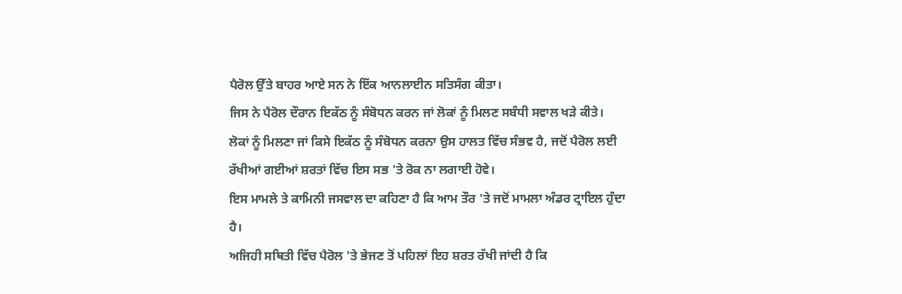ਪੈਰੋਲ ਉੱਤੇ ਬਾਹਰ ਆਏ ਸਨ ਨੇ ਇੱਕ ਆਨਲਾਈਨ ਸਤਿਸੰਗ ਕੀਤਾ।
ਜਿਸ ਨੇ ਪੈਰੋਲ ਦੌਰਾਨ ਇਕੱਠ ਨੂੰ ਸੰਬੋਧਨ ਕਰਨ ਜਾਂ ਲੋਕਾਂ ਨੂੰ ਮਿਲਣ ਸਬੰਧੀ ਸਵਾਲ ਖੜੇ ਕੀਤੇ।
ਲੋਕਾਂ ਨੂੰ ਮਿਲਣਾ ਜਾਂ ਕਿਸੇ ਇਕੱਠ ਨੂੰ ਸੰਬੋਧਨ ਕਰਨਾ ਉਸ ਹਾਲਤ ਵਿੱਚ ਸੰਭਵ ਹੈ, ਜਦੋਂ ਪੈਰੋਲ ਲਈ ਰੱਖੀਆਂ ਗਈਆਂ ਸ਼ਰਤਾਂ ਵਿੱਚ ਇਸ ਸਭ 'ਤੇ ਰੋਕ ਨਾ ਲਗਾਈ ਹੋਵੇ।
ਇਸ ਮਾਮਲੇ ਤੇ ਕਾਮਿਨੀ ਜਸਵਾਲ ਦਾ ਕਹਿਣਾ ਹੈ ਕਿ ਆਮ ਤੌਰ 'ਤੇ ਜਦੋਂ ਮਾਮਲਾ ਅੰਡਰ ਟ੍ਰਾਇਲ ਹੁੰਦਾ ਹੈ।
ਅਜਿਹੀ ਸਥਿਤੀ ਵਿੱਚ ਪੈਰੋਲ 'ਤੇ ਭੇਜਣ ਤੋਂ ਪਹਿਲਾਂ ਇਹ ਸ਼ਰਤ ਰੱਖੀ ਜਾਂਦੀ ਹੈ ਕਿ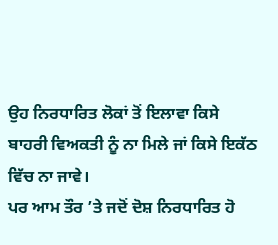ਉਹ ਨਿਰਧਾਰਿਤ ਲੋਕਾਂ ਤੋਂ ਇਲਾਵਾ ਕਿਸੇ ਬਾਹਰੀ ਵਿਅਕਤੀ ਨੂੰ ਨਾ ਮਿਲੇ ਜਾਂ ਕਿਸੇ ਇਕੱਠ ਵਿੱਚ ਨਾ ਜਾਵੇ।
ਪਰ ਆਮ ਤੌਰ ’ਤੇ ਜਦੋਂ ਦੋਸ਼ ਨਿਰਧਾਰਿਤ ਹੋ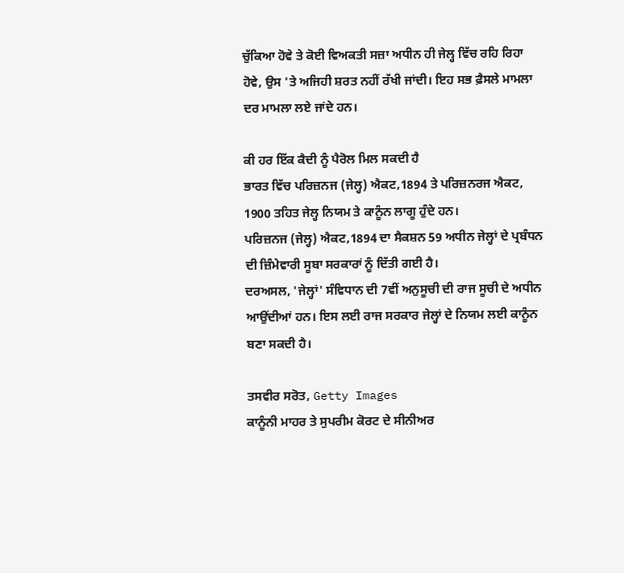ਚੁੱਕਿਆ ਹੋਵੇ ਤੇ ਕੋਈ ਵਿਅਕਤੀ ਸਜ਼ਾ ਅਧੀਨ ਹੀ ਜੇਲ੍ਹ ਵਿੱਚ ਰਹਿ ਰਿਹਾ ਹੋਵੇ, ਉਸ 'ਤੇ ਅਜਿਹੀ ਸ਼ਰਤ ਨਹੀਂ ਰੱਖੀ ਜਾਂਦੀ। ਇਹ ਸਭ ਫ਼ੈਸਲੇ ਮਾਮਲਾ ਦਰ ਮਾਮਲਾ ਲਏ ਜਾਂਦੇ ਹਨ।

ਕੀ ਹਰ ਇੱਕ ਕੈਦੀ ਨੂੰ ਪੈਰੋਲ ਮਿਲ ਸਕਦੀ ਹੈ
ਭਾਰਤ ਵਿੱਚ ਪਰਿਜ਼ਨਜ (ਜੇਲ੍ਹ) ਐਕਟ,1894 ਤੇ ਪਰਿਜ਼ਨਰਜ ਐਕਟ, 1900 ਤਹਿਤ ਜੇਲ੍ਹ ਨਿਯਮ ਤੇ ਕਾਨੂੰਨ ਲਾਗੂ ਹੁੰਦੇ ਹਨ।
ਪਰਿਜ਼ਨਜ (ਜੇਲ੍ਹ) ਐਕਟ,1894 ਦਾ ਸੈਕਸ਼ਨ 59 ਅਧੀਨ ਜੇਲ੍ਹਾਂ ਦੇ ਪ੍ਰਬੰਧਨ ਦੀ ਜ਼ਿੰਮੇਵਾਰੀ ਸੂਬਾ ਸਰਕਾਰਾਂ ਨੂੰ ਦਿੱਤੀ ਗਈ ਹੈ।
ਦਰਅਸਲ, 'ਜੇਲ੍ਹਾਂ' ਸੰਵਿਧਾਨ ਦੀ 7ਵੀਂ ਅਨੁਸੂਚੀ ਦੀ ਰਾਜ ਸੂਚੀ ਦੇ ਅਧੀਨ ਆਉਂਦੀਆਂ ਹਨ। ਇਸ ਲਈ ਰਾਜ ਸਰਕਾਰ ਜੇਲ੍ਹਾਂ ਦੇ ਨਿਯਮ ਲਈ ਕਾਨੂੰਨ ਬਣਾ ਸਕਦੀ ਹੈ।

ਤਸਵੀਰ ਸਰੋਤ, Getty Images
ਕਾਨੂੰਨੀ ਮਾਹਰ ਤੇ ਸੁਪਰੀਮ ਕੋਰਟ ਦੇ ਸੀਨੀਅਰ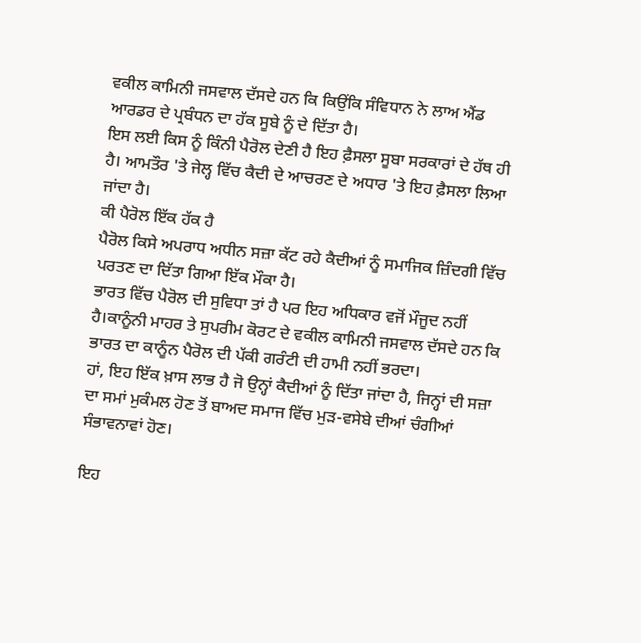ਵਕੀਲ ਕਾਮਿਨੀ ਜਸਵਾਲ ਦੱਸਦੇ ਹਨ ਕਿ ਕਿਉਂਕਿ ਸੰਵਿਧਾਨ ਨੇ ਲਾਅ ਐਂਡ ਆਰਡਰ ਦੇ ਪ੍ਰਬੰਧਨ ਦਾ ਹੱਕ ਸੂਬੇ ਨੂੰ ਦੇ ਦਿੱਤਾ ਹੈ।
ਇਸ ਲਈ ਕਿਸ ਨੂੰ ਕਿੰਨੀ ਪੈਰੋਲ ਦੇਣੀ ਹੈ ਇਹ ਫ਼ੈਸਲਾ ਸੂਬਾ ਸਰਕਾਰਾਂ ਦੇ ਹੱਥ ਹੀ ਹੈ। ਆਮਤੌਰ 'ਤੇ ਜੇਲ੍ਹ ਵਿੱਚ ਕੈਦੀ ਦੇ ਆਚਰਣ ਦੇ ਅਧਾਰ 'ਤੇ ਇਹ ਫ਼ੈਸਲਾ ਲਿਆ ਜਾਂਦਾ ਹੈ।
ਕੀ ਪੈਰੋਲ ਇੱਕ ਹੱਕ ਹੈ
ਪੈਰੋਲ ਕਿਸੇ ਅਪਰਾਧ ਅਧੀਨ ਸਜ਼ਾ ਕੱਟ ਰਹੇ ਕੈਦੀਆਂ ਨੂੰ ਸਮਾਜਿਕ ਜ਼ਿੰਦਗੀ ਵਿੱਚ ਪਰਤਣ ਦਾ ਦਿੱਤਾ ਗਿਆ ਇੱਕ ਮੌਕਾ ਹੈ।
ਭਾਰਤ ਵਿੱਚ ਪੈਰੋਲ ਦੀ ਸੁਵਿਧਾ ਤਾਂ ਹੈ ਪਰ ਇਹ ਅਧਿਕਾਰ ਵਜੋਂ ਮੌਜੂਦ ਨਹੀਂ ਹੈ।ਕਾਨੂੰਨੀ ਮਾਹਰ ਤੇ ਸੁਪਰੀਮ ਕੋਰਟ ਦੇ ਵਕੀਲ ਕਾਮਿਨੀ ਜਸਵਾਲ ਦੱਸਦੇ ਹਨ ਕਿ ਭਾਰਤ ਦਾ ਕਾਨੂੰਨ ਪੈਰੋਲ ਦੀ ਪੱਕੀ ਗਰੰਟੀ ਦੀ ਹਾਮੀ ਨਹੀਂ ਭਰਦਾ।
ਹਾਂ, ਇਹ ਇੱਕ ਖ਼ਾਸ ਲਾਭ ਹੈ ਜੋ ਉਨ੍ਹਾਂ ਕੈਦੀਆਂ ਨੂੰ ਦਿੱਤਾ ਜਾਂਦਾ ਹੈ, ਜਿਨ੍ਹਾਂ ਦੀ ਸਜ਼ਾ ਦਾ ਸਮਾਂ ਮੁਕੰਮਲ ਹੋਣ ਤੋਂ ਬਾਅਦ ਸਮਾਜ ਵਿੱਚ ਮੁੜ-ਵਸੇਬੇ ਦੀਆਂ ਚੰਗੀਆਂ ਸੰਭਾਵਨਾਵਾਂ ਹੋਣ।

ਇਹ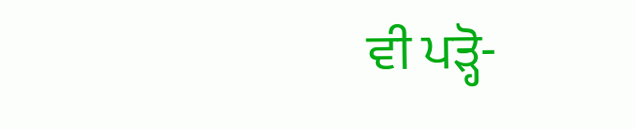ਵੀ ਪੜ੍ਹੋ-